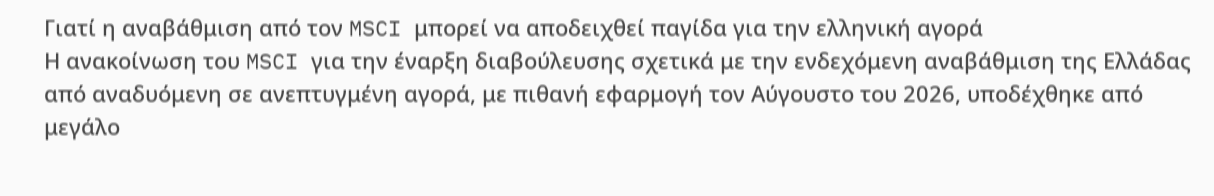Γιατί η αναβάθμιση από τον MSCI μπορεί να αποδειχθεί παγίδα για την ελληνική αγορά
Η ανακοίνωση του MSCI για την έναρξη διαβούλευσης σχετικά με την ενδεχόμενη αναβάθμιση της Ελλάδας από αναδυόμενη σε ανεπτυγμένη αγορά, με πιθανή εφαρμογή τον Αύγουστο του 2026, υποδέχθηκε από μεγάλο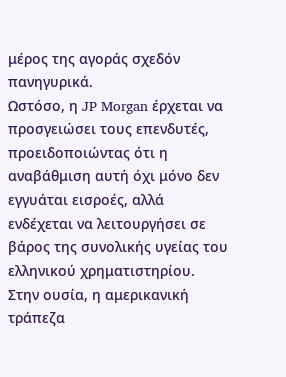μέρος της αγοράς σχεδόν πανηγυρικά.
Ωστόσο, η JP Morgan έρχεται να προσγειώσει τους επενδυτές, προειδοποιώντας ότι η αναβάθμιση αυτή όχι μόνο δεν εγγυάται εισροές, αλλά ενδέχεται να λειτουργήσει σε βάρος της συνολικής υγείας του ελληνικού χρηματιστηρίου.
Στην ουσία, η αμερικανική τράπεζα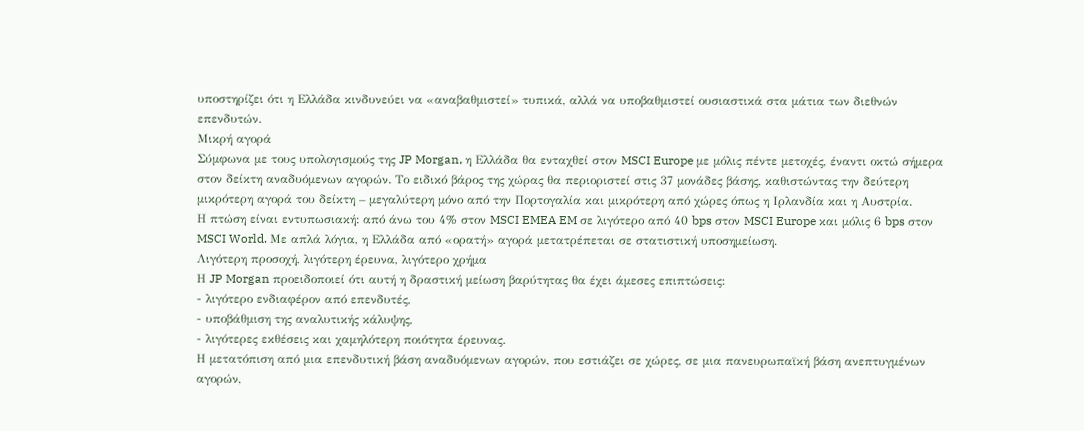υποστηρίζει ότι η Ελλάδα κινδυνεύει να «αναβαθμιστεί» τυπικά, αλλά να υποβαθμιστεί ουσιαστικά στα μάτια των διεθνών επενδυτών.
Μικρή αγορά
Σύμφωνα με τους υπολογισμούς της JP Morgan, η Ελλάδα θα ενταχθεί στον MSCI Europe με μόλις πέντε μετοχές, έναντι οκτώ σήμερα στον δείκτη αναδυόμενων αγορών. Το ειδικό βάρος της χώρας θα περιοριστεί στις 37 μονάδες βάσης, καθιστώντας την δεύτερη μικρότερη αγορά του δείκτη – μεγαλύτερη μόνο από την Πορτογαλία και μικρότερη από χώρες όπως η Ιρλανδία και η Αυστρία.
Η πτώση είναι εντυπωσιακή: από άνω του 4% στον MSCI EMEA EM σε λιγότερο από 40 bps στον MSCI Europe και μόλις 6 bps στον MSCI World. Με απλά λόγια, η Ελλάδα από «ορατή» αγορά μετατρέπεται σε στατιστική υποσημείωση.
Λιγότερη προσοχή, λιγότερη έρευνα, λιγότερο χρήμα
Η JP Morgan προειδοποιεί ότι αυτή η δραστική μείωση βαρύτητας θα έχει άμεσες επιπτώσεις:
- λιγότερο ενδιαφέρον από επενδυτές,
- υποβάθμιση της αναλυτικής κάλυψης,
- λιγότερες εκθέσεις και χαμηλότερη ποιότητα έρευνας.
Η μετατόπιση από μια επενδυτική βάση αναδυόμενων αγορών, που εστιάζει σε χώρες, σε μια πανευρωπαϊκή βάση ανεπτυγμένων αγορών,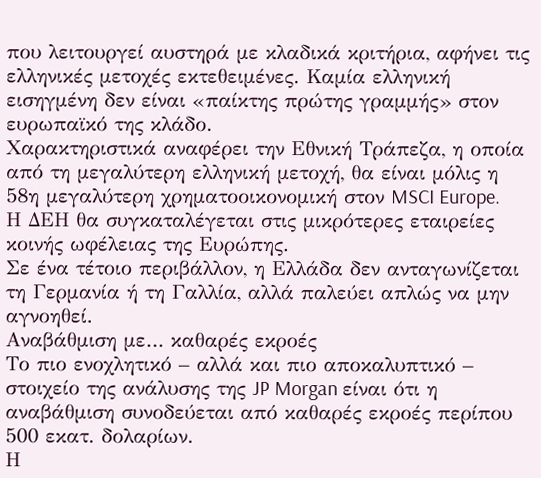που λειτουργεί αυστηρά με κλαδικά κριτήρια, αφήνει τις ελληνικές μετοχές εκτεθειμένες. Καμία ελληνική εισηγμένη δεν είναι «παίκτης πρώτης γραμμής» στον ευρωπαϊκό της κλάδο.
Χαρακτηριστικά αναφέρει την Εθνική Τράπεζα, η οποία από τη μεγαλύτερη ελληνική μετοχή, θα είναι μόλις η 58η μεγαλύτερη χρηματοοικονομική στον MSCI Europe.
Η ΔΕΗ θα συγκαταλέγεται στις μικρότερες εταιρείες κοινής ωφέλειας της Ευρώπης.
Σε ένα τέτοιο περιβάλλον, η Ελλάδα δεν ανταγωνίζεται τη Γερμανία ή τη Γαλλία, αλλά παλεύει απλώς να μην αγνοηθεί.
Αναβάθμιση με… καθαρές εκροές
Το πιο ενοχλητικό – αλλά και πιο αποκαλυπτικό – στοιχείο της ανάλυσης της JP Morgan είναι ότι η αναβάθμιση συνοδεύεται από καθαρές εκροές περίπου 500 εκατ. δολαρίων.
Η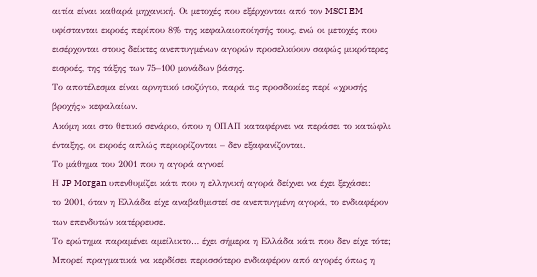αιτία είναι καθαρά μηχανική. Οι μετοχές που εξέρχονται από τον MSCI EM υφίστανται εκροές περίπου 8% της κεφαλαιοποίησής τους, ενώ οι μετοχές που εισέρχονται στους δείκτες ανεπτυγμένων αγορών προσελκύουν σαφώς μικρότερες εισροές, της τάξης των 75–100 μονάδων βάσης.
Το αποτέλεσμα είναι αρνητικό ισοζύγιο, παρά τις προσδοκίες περί «χρυσής βροχής» κεφαλαίων.
Ακόμη και στο θετικό σενάριο, όπου η ΟΠΑΠ καταφέρνει να περάσει το κατώφλι ένταξης, οι εκροές απλώς περιορίζονται – δεν εξαφανίζονται.
Το μάθημα του 2001 που η αγορά αγνοεί
Η JP Morgan υπενθυμίζει κάτι που η ελληνική αγορά δείχνει να έχει ξεχάσει:
το 2001, όταν η Ελλάδα είχε αναβαθμιστεί σε ανεπτυγμένη αγορά, το ενδιαφέρον των επενδυτών κατέρρευσε.
Το ερώτημα παραμένει αμείλικτο… έχει σήμερα η Ελλάδα κάτι που δεν είχε τότε; Μπορεί πραγματικά να κερδίσει περισσότερο ενδιαφέρον από αγορές όπως η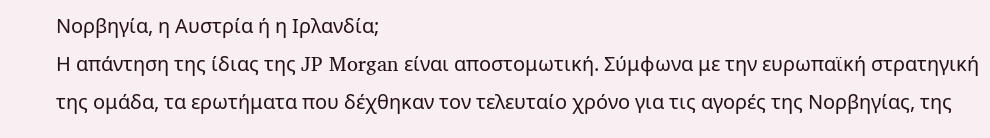Νορβηγία, η Αυστρία ή η Ιρλανδία;
Η απάντηση της ίδιας της JP Morgan είναι αποστομωτική. Σύμφωνα με την ευρωπαϊκή στρατηγική της ομάδα, τα ερωτήματα που δέχθηκαν τον τελευταίο χρόνο για τις αγορές της Νορβηγίας, της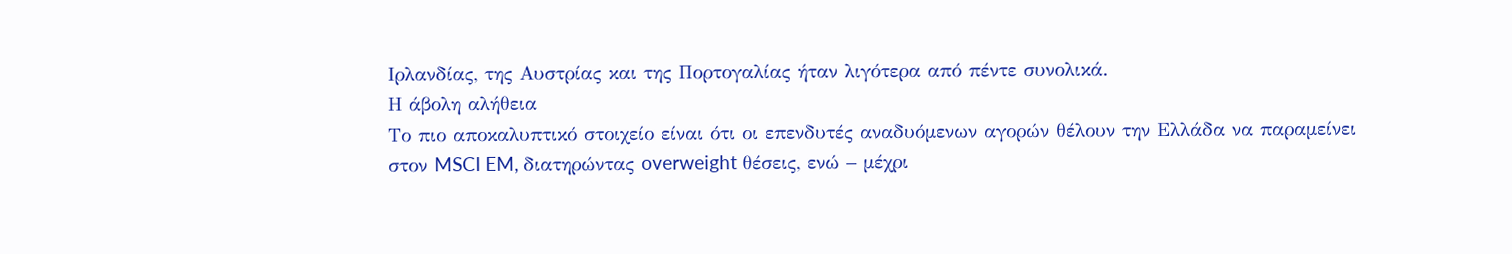Ιρλανδίας, της Αυστρίας και της Πορτογαλίας ήταν λιγότερα από πέντε συνολικά.
Η άβολη αλήθεια
Το πιο αποκαλυπτικό στοιχείο είναι ότι οι επενδυτές αναδυόμενων αγορών θέλουν την Ελλάδα να παραμείνει στον MSCI EM, διατηρώντας overweight θέσεις, ενώ – μέχρι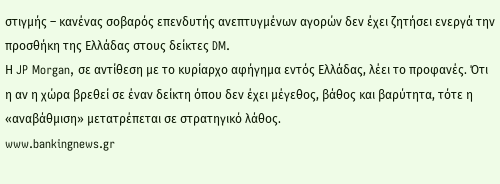στιγμής – κανένας σοβαρός επενδυτής ανεπτυγμένων αγορών δεν έχει ζητήσει ενεργά την προσθήκη της Ελλάδας στους δείκτες DM.
Η JP Morgan, σε αντίθεση με το κυρίαρχο αφήγημα εντός Ελλάδας, λέει το προφανές. Ότι η αν η χώρα βρεθεί σε έναν δείκτη όπου δεν έχει μέγεθος, βάθος και βαρύτητα, τότε η «αναβάθμιση» μετατρέπεται σε στρατηγικό λάθος.
www.bankingnews.gr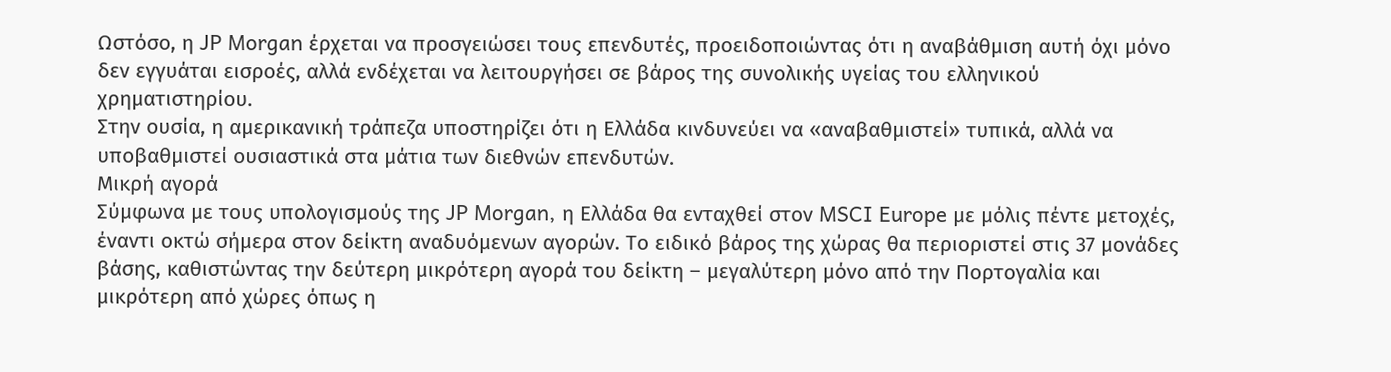Ωστόσο, η JP Morgan έρχεται να προσγειώσει τους επενδυτές, προειδοποιώντας ότι η αναβάθμιση αυτή όχι μόνο δεν εγγυάται εισροές, αλλά ενδέχεται να λειτουργήσει σε βάρος της συνολικής υγείας του ελληνικού χρηματιστηρίου.
Στην ουσία, η αμερικανική τράπεζα υποστηρίζει ότι η Ελλάδα κινδυνεύει να «αναβαθμιστεί» τυπικά, αλλά να υποβαθμιστεί ουσιαστικά στα μάτια των διεθνών επενδυτών.
Μικρή αγορά
Σύμφωνα με τους υπολογισμούς της JP Morgan, η Ελλάδα θα ενταχθεί στον MSCI Europe με μόλις πέντε μετοχές, έναντι οκτώ σήμερα στον δείκτη αναδυόμενων αγορών. Το ειδικό βάρος της χώρας θα περιοριστεί στις 37 μονάδες βάσης, καθιστώντας την δεύτερη μικρότερη αγορά του δείκτη – μεγαλύτερη μόνο από την Πορτογαλία και μικρότερη από χώρες όπως η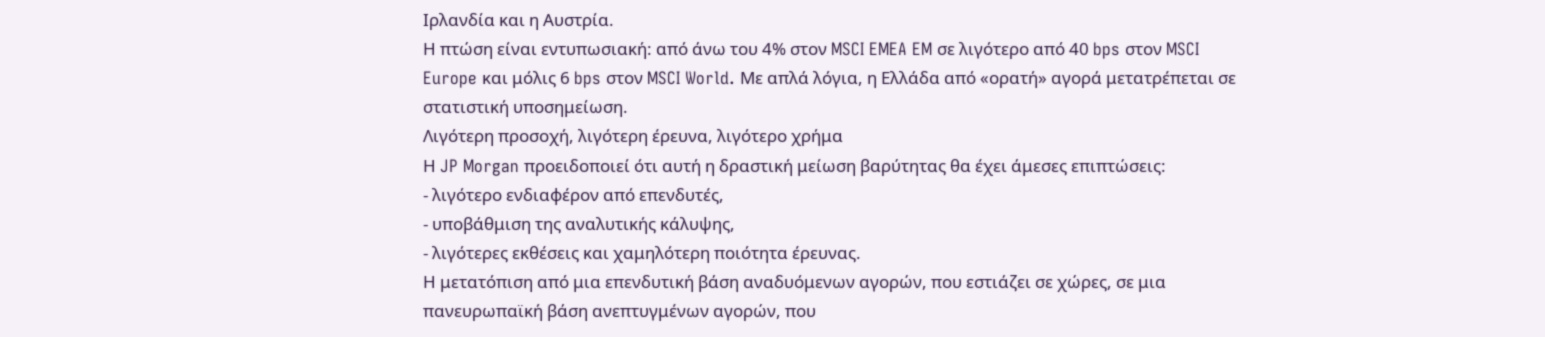Ιρλανδία και η Αυστρία.
Η πτώση είναι εντυπωσιακή: από άνω του 4% στον MSCI EMEA EM σε λιγότερο από 40 bps στον MSCI Europe και μόλις 6 bps στον MSCI World. Με απλά λόγια, η Ελλάδα από «ορατή» αγορά μετατρέπεται σε στατιστική υποσημείωση.
Λιγότερη προσοχή, λιγότερη έρευνα, λιγότερο χρήμα
Η JP Morgan προειδοποιεί ότι αυτή η δραστική μείωση βαρύτητας θα έχει άμεσες επιπτώσεις:
- λιγότερο ενδιαφέρον από επενδυτές,
- υποβάθμιση της αναλυτικής κάλυψης,
- λιγότερες εκθέσεις και χαμηλότερη ποιότητα έρευνας.
Η μετατόπιση από μια επενδυτική βάση αναδυόμενων αγορών, που εστιάζει σε χώρες, σε μια πανευρωπαϊκή βάση ανεπτυγμένων αγορών, που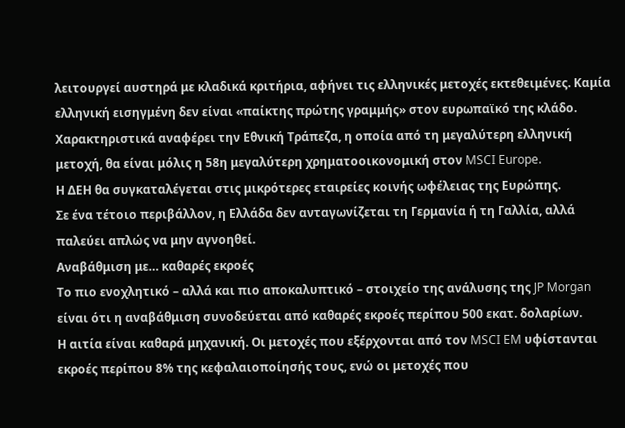λειτουργεί αυστηρά με κλαδικά κριτήρια, αφήνει τις ελληνικές μετοχές εκτεθειμένες. Καμία ελληνική εισηγμένη δεν είναι «παίκτης πρώτης γραμμής» στον ευρωπαϊκό της κλάδο.
Χαρακτηριστικά αναφέρει την Εθνική Τράπεζα, η οποία από τη μεγαλύτερη ελληνική μετοχή, θα είναι μόλις η 58η μεγαλύτερη χρηματοοικονομική στον MSCI Europe.
Η ΔΕΗ θα συγκαταλέγεται στις μικρότερες εταιρείες κοινής ωφέλειας της Ευρώπης.
Σε ένα τέτοιο περιβάλλον, η Ελλάδα δεν ανταγωνίζεται τη Γερμανία ή τη Γαλλία, αλλά παλεύει απλώς να μην αγνοηθεί.
Αναβάθμιση με… καθαρές εκροές
Το πιο ενοχλητικό – αλλά και πιο αποκαλυπτικό – στοιχείο της ανάλυσης της JP Morgan είναι ότι η αναβάθμιση συνοδεύεται από καθαρές εκροές περίπου 500 εκατ. δολαρίων.
Η αιτία είναι καθαρά μηχανική. Οι μετοχές που εξέρχονται από τον MSCI EM υφίστανται εκροές περίπου 8% της κεφαλαιοποίησής τους, ενώ οι μετοχές που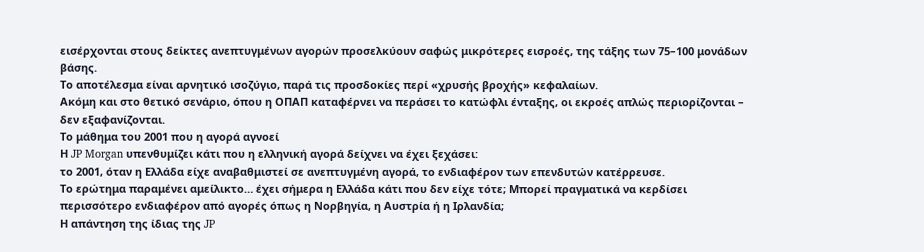εισέρχονται στους δείκτες ανεπτυγμένων αγορών προσελκύουν σαφώς μικρότερες εισροές, της τάξης των 75–100 μονάδων βάσης.
Το αποτέλεσμα είναι αρνητικό ισοζύγιο, παρά τις προσδοκίες περί «χρυσής βροχής» κεφαλαίων.
Ακόμη και στο θετικό σενάριο, όπου η ΟΠΑΠ καταφέρνει να περάσει το κατώφλι ένταξης, οι εκροές απλώς περιορίζονται – δεν εξαφανίζονται.
Το μάθημα του 2001 που η αγορά αγνοεί
Η JP Morgan υπενθυμίζει κάτι που η ελληνική αγορά δείχνει να έχει ξεχάσει:
το 2001, όταν η Ελλάδα είχε αναβαθμιστεί σε ανεπτυγμένη αγορά, το ενδιαφέρον των επενδυτών κατέρρευσε.
Το ερώτημα παραμένει αμείλικτο… έχει σήμερα η Ελλάδα κάτι που δεν είχε τότε; Μπορεί πραγματικά να κερδίσει περισσότερο ενδιαφέρον από αγορές όπως η Νορβηγία, η Αυστρία ή η Ιρλανδία;
Η απάντηση της ίδιας της JP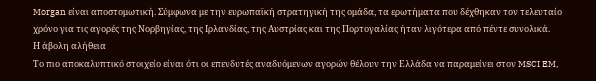Morgan είναι αποστομωτική. Σύμφωνα με την ευρωπαϊκή στρατηγική της ομάδα, τα ερωτήματα που δέχθηκαν τον τελευταίο χρόνο για τις αγορές της Νορβηγίας, της Ιρλανδίας, της Αυστρίας και της Πορτογαλίας ήταν λιγότερα από πέντε συνολικά.
Η άβολη αλήθεια
Το πιο αποκαλυπτικό στοιχείο είναι ότι οι επενδυτές αναδυόμενων αγορών θέλουν την Ελλάδα να παραμείνει στον MSCI EM,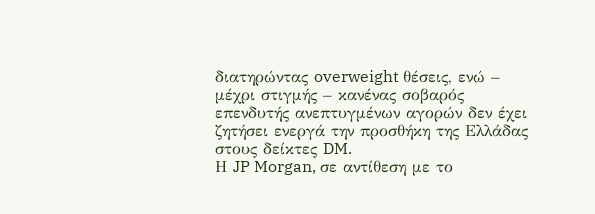διατηρώντας overweight θέσεις, ενώ – μέχρι στιγμής – κανένας σοβαρός επενδυτής ανεπτυγμένων αγορών δεν έχει ζητήσει ενεργά την προσθήκη της Ελλάδας στους δείκτες DM.
Η JP Morgan, σε αντίθεση με το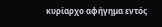κυρίαρχο αφήγημα εντός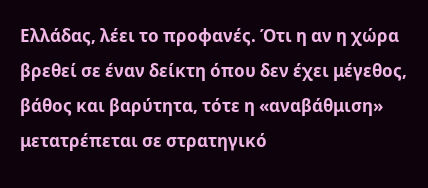Ελλάδας, λέει το προφανές. Ότι η αν η χώρα βρεθεί σε έναν δείκτη όπου δεν έχει μέγεθος, βάθος και βαρύτητα, τότε η «αναβάθμιση» μετατρέπεται σε στρατηγικό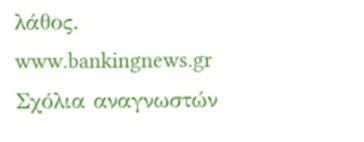λάθος.
www.bankingnews.gr
Σχόλια αναγνωστών